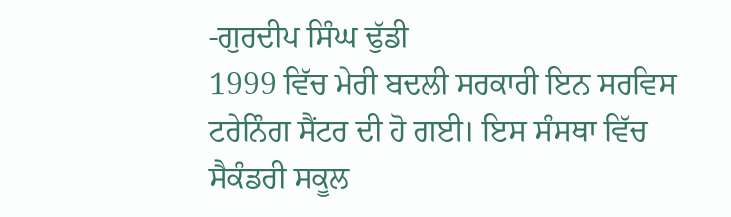-ਗੁਰਦੀਪ ਸਿੰਘ ਢੁੱਡੀ
1999 ਵਿੱਚ ਮੇਰੀ ਬਦਲੀ ਸਰਕਾਰੀ ਇਨ ਸਰਵਿਸ ਟਰੇਨਿੰਗ ਸੈਂਟਰ ਦੀ ਹੋ ਗਈ। ਇਸ ਸੰਸਥਾ ਵਿੱਚ ਸੈਕੰਡਰੀ ਸਕੂਲ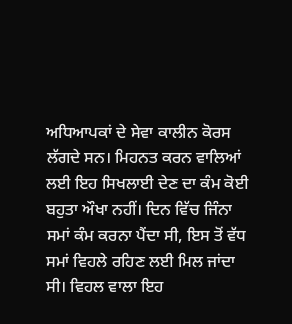ਅਧਿਆਪਕਾਂ ਦੇ ਸੇਵਾ ਕਾਲੀਨ ਕੋਰਸ ਲੱਗਦੇ ਸਨ। ਮਿਹਨਤ ਕਰਨ ਵਾਲਿਆਂ ਲਈ ਇਹ ਸਿਖਲਾਈ ਦੇਣ ਦਾ ਕੰਮ ਕੋਈ ਬਹੁਤਾ ਔਖਾ ਨਹੀਂ। ਦਿਨ ਵਿੱਚ ਜਿੰਨਾ ਸਮਾਂ ਕੰਮ ਕਰਨਾ ਪੈਂਦਾ ਸੀ, ਇਸ ਤੋਂ ਵੱਧ ਸਮਾਂ ਵਿਹਲੇ ਰਹਿਣ ਲਈ ਮਿਲ ਜਾਂਦਾ ਸੀ। ਵਿਹਲ ਵਾਲਾ ਇਹ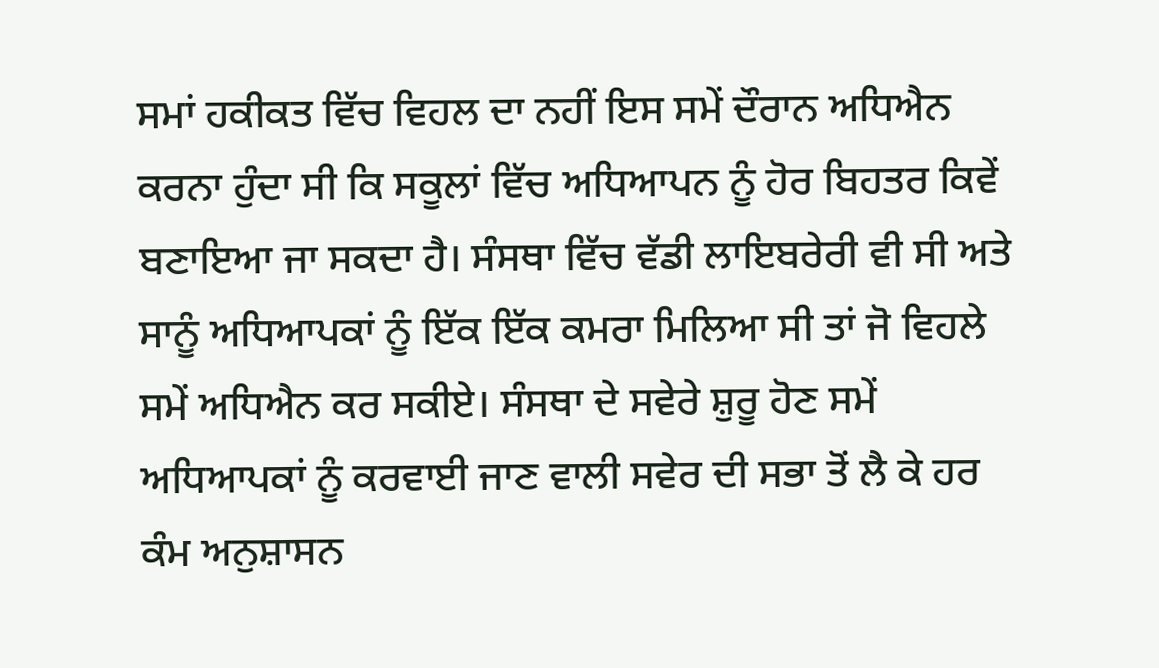ਸਮਾਂ ਹਕੀਕਤ ਵਿੱਚ ਵਿਹਲ ਦਾ ਨਹੀਂ ਇਸ ਸਮੇਂ ਦੌਰਾਨ ਅਧਿਐਨ ਕਰਨਾ ਹੁੰਦਾ ਸੀ ਕਿ ਸਕੂਲਾਂ ਵਿੱਚ ਅਧਿਆਪਨ ਨੂੰ ਹੋਰ ਬਿਹਤਰ ਕਿਵੇਂ ਬਣਾਇਆ ਜਾ ਸਕਦਾ ਹੈ। ਸੰਸਥਾ ਵਿੱਚ ਵੱਡੀ ਲਾਇਬਰੇਰੀ ਵੀ ਸੀ ਅਤੇ ਸਾਨੂੰ ਅਧਿਆਪਕਾਂ ਨੂੰ ਇੱਕ ਇੱਕ ਕਮਰਾ ਮਿਲਿਆ ਸੀ ਤਾਂ ਜੋ ਵਿਹਲੇ ਸਮੇਂ ਅਧਿਐਨ ਕਰ ਸਕੀਏ। ਸੰਸਥਾ ਦੇ ਸਵੇਰੇ ਸ਼ੁਰੂ ਹੋਣ ਸਮੇਂ ਅਧਿਆਪਕਾਂ ਨੂੰ ਕਰਵਾਈ ਜਾਣ ਵਾਲੀ ਸਵੇਰ ਦੀ ਸਭਾ ਤੋਂ ਲੈ ਕੇ ਹਰ ਕੰਮ ਅਨੁਸ਼ਾਸਨ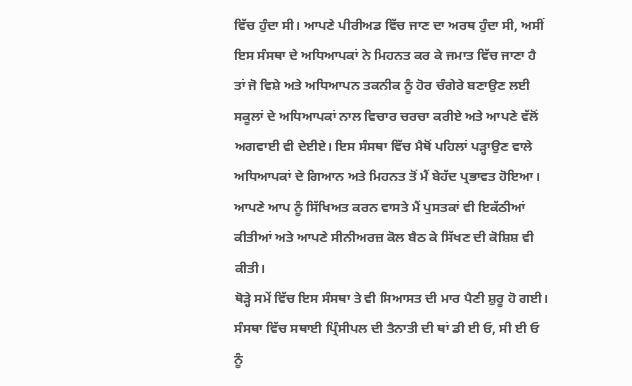ਵਿੱਚ ਹੁੰਦਾ ਸੀ। ਆਪਣੇ ਪੀਰੀਅਡ ਵਿੱਚ ਜਾਣ ਦਾ ਅਰਥ ਹੁੰਦਾ ਸੀ, ਅਸੀਂ ਇਸ ਸੰਸਥਾ ਦੇ ਅਧਿਆਪਕਾਂ ਨੇ ਮਿਹਨਤ ਕਰ ਕੇ ਜਮਾਤ ਵਿੱਚ ਜਾਣਾ ਹੈ ਤਾਂ ਜੋ ਵਿਸ਼ੇ ਅਤੇ ਅਧਿਆਪਨ ਤਕਨੀਕ ਨੂੰ ਹੋਰ ਚੰਗੇਰੇ ਬਣਾਉਣ ਲਈ ਸਕੂਲਾਂ ਦੇ ਅਧਿਆਪਕਾਂ ਨਾਲ ਵਿਚਾਰ ਚਰਚਾ ਕਰੀਏ ਅਤੇ ਆਪਣੇ ਵੱਲੋਂ ਅਗਵਾਈ ਵੀ ਦੇਈਏ। ਇਸ ਸੰਸਥਾ ਵਿੱਚ ਮੈਥੋਂ ਪਹਿਲਾਂ ਪੜ੍ਹਾਉਣ ਵਾਲੇ ਅਧਿਆਪਕਾਂ ਦੇ ਗਿਆਨ ਅਤੇ ਮਿਹਨਤ ਤੋਂ ਮੈਂ ਬੇਹੱਦ ਪ੍ਰਭਾਵਤ ਹੋਇਆ। ਆਪਣੇ ਆਪ ਨੂੰ ਸਿੱਖਿਅਤ ਕਰਨ ਵਾਸਤੇ ਮੈਂ ਪੁਸਤਕਾਂ ਵੀ ਇਕੱਠੀਆਂ ਕੀਤੀਆਂ ਅਤੇ ਆਪਣੇ ਸੀਨੀਅਰਜ਼ ਕੋਲ ਬੈਠ ਕੇ ਸਿੱਖਣ ਦੀ ਕੋਸ਼ਿਸ਼ ਵੀ ਕੀਤੀ।
ਥੋੜ੍ਹੇ ਸਮੇਂ ਵਿੱਚ ਇਸ ਸੰਸਥਾ ਤੇ ਵੀ ਸਿਆਸਤ ਦੀ ਮਾਰ ਪੈਣੀ ਸ਼ੁਰੂ ਹੋ ਗਈ। ਸੰਸਥਾ ਵਿੱਚ ਸਥਾਈ ਪ੍ਰਿੰਸੀਪਲ ਦੀ ਤੈਨਾਤੀ ਦੀ ਥਾਂ ਡੀ ਈ ਓ, ਸੀ ਈ ਓ ਨੂੰ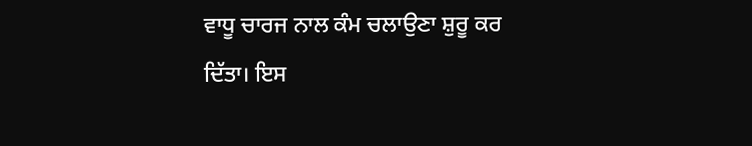ਵਾਧੂ ਚਾਰਜ ਨਾਲ ਕੰਮ ਚਲਾਉਣਾ ਸ਼ੁਰੂ ਕਰ ਦਿੱਤਾ। ਇਸ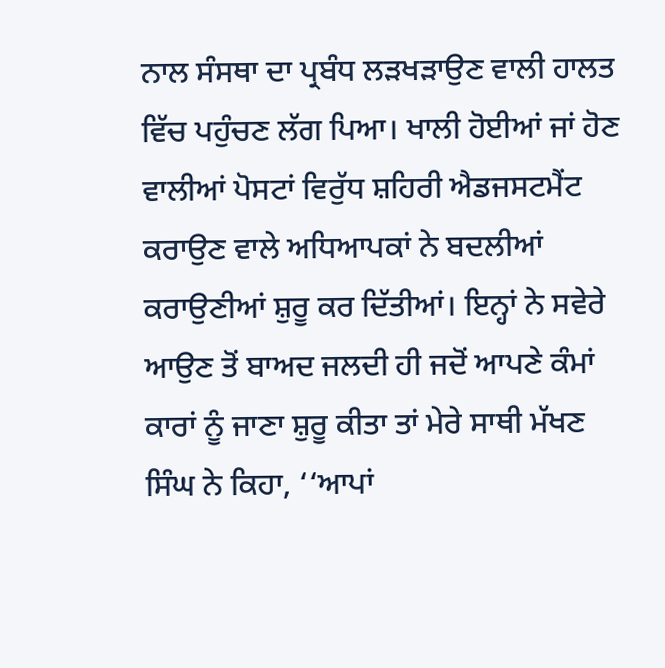ਨਾਲ ਸੰਸਥਾ ਦਾ ਪ੍ਰਬੰਧ ਲੜਖੜਾਉਣ ਵਾਲੀ ਹਾਲਤ ਵਿੱਚ ਪਹੁੰਚਣ ਲੱਗ ਪਿਆ। ਖਾਲੀ ਹੋਈਆਂ ਜਾਂ ਹੋਣ ਵਾਲੀਆਂ ਪੋਸਟਾਂ ਵਿਰੁੱਧ ਸ਼ਹਿਰੀ ਐਡਜਸਟਮੈਂਟ ਕਰਾਉਣ ਵਾਲੇ ਅਧਿਆਪਕਾਂ ਨੇ ਬਦਲੀਆਂ ਕਰਾਉਣੀਆਂ ਸ਼ੁਰੂ ਕਰ ਦਿੱਤੀਆਂ। ਇਨ੍ਹਾਂ ਨੇ ਸਵੇਰੇ ਆਉਣ ਤੋਂ ਬਾਅਦ ਜਲਦੀ ਹੀ ਜਦੋਂ ਆਪਣੇ ਕੰਮਾਂ ਕਾਰਾਂ ਨੂੰ ਜਾਣਾ ਸ਼ੁਰੂ ਕੀਤਾ ਤਾਂ ਮੇਰੇ ਸਾਥੀ ਮੱਖਣ ਸਿੰਘ ਨੇ ਕਿਹਾ, ‘‘ਆਪਾਂ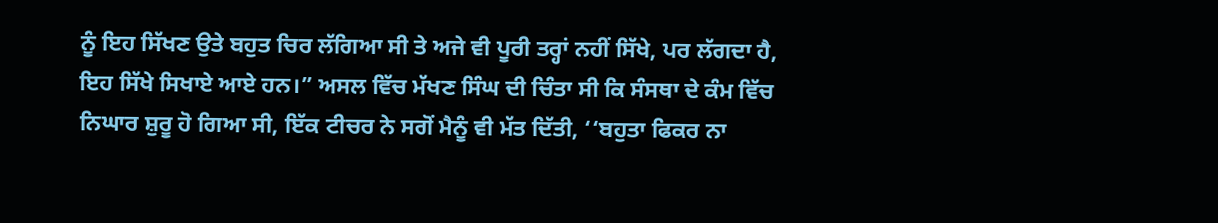ਨੂੰ ਇਹ ਸਿੱਖਣ ਉਤੇ ਬਹੁਤ ਚਿਰ ਲੱਗਿਆ ਸੀ ਤੇ ਅਜੇ ਵੀ ਪੂਰੀ ਤਰ੍ਹਾਂ ਨਹੀਂ ਸਿੱਖੇ, ਪਰ ਲੱਗਦਾ ਹੈ, ਇਹ ਸਿੱਖੇ ਸਿਖਾਏ ਆਏ ਹਨ।” ਅਸਲ ਵਿੱਚ ਮੱਖਣ ਸਿੰਘ ਦੀ ਚਿੰਤਾ ਸੀ ਕਿ ਸੰਸਥਾ ਦੇ ਕੰਮ ਵਿੱਚ ਨਿਘਾਰ ਸ਼ੁਰੂ ਹੋ ਗਿਆ ਸੀ, ਇੱਕ ਟੀਚਰ ਨੇ ਸਗੋਂ ਮੈਨੂੰ ਵੀ ਮੱਤ ਦਿੱਤੀ, ‘‘ਬਹੁਤਾ ਫਿਕਰ ਨਾ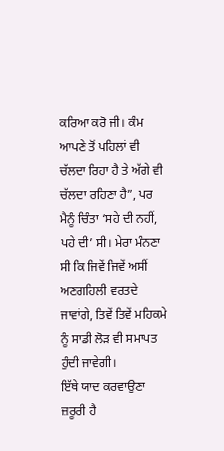ਕਰਿਆ ਕਰੋ ਜੀ। ਕੰਮ ਆਪਣੇ ਤੋਂ ਪਹਿਲਾਂ ਵੀ ਚੱਲਦਾ ਰਿਹਾ ਹੈ ਤੇ ਅੱਗੇ ਵੀ ਚੱਲਦਾ ਰਹਿਣਾ ਹੈ”, ਪਰ ਮੈਨੂੰ ਚਿੰਤਾ ‘ਸਹੇ ਦੀ ਨਹੀਂ, ਪਹੇ ਦੀ’ ਸੀ। ਮੇਰਾ ਮੰਨਣਾ ਸੀ ਕਿ ਜਿਵੇਂ ਜਿਵੇਂ ਅਸੀਂ ਅਣਗਹਿਲੀ ਵਰਤਦੇ ਜਾਵਾਂਗੇ, ਤਿਵੇਂ ਤਿਵੇਂ ਮਹਿਕਮੇ ਨੂੰ ਸਾਡੀ ਲੋੜ ਵੀ ਸਮਾਪਤ ਹੁੰਦੀ ਜਾਵੇਗੀ।
ਇੱਥੇ ਯਾਦ ਕਰਵਾਉਣਾ ਜ਼ਰੂਰੀ ਹੈ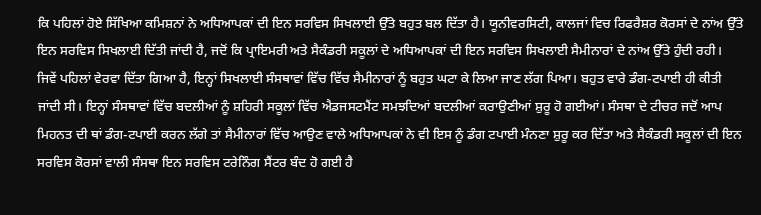ਕਿ ਪਹਿਲਾਂ ਹੋਏ ਸਿੱਖਿਆ ਕਮਿਸ਼ਨਾਂ ਨੇ ਅਧਿਆਪਕਾਂ ਦੀ ਇਨ ਸਰਵਿਸ ਸਿਖਲਾਈ ਉੱਤੇ ਬਹੁਤ ਬਲ ਦਿੱਤਾ ਹੈ। ਯੂਨੀਵਰਸਿਟੀ, ਕਾਲਜਾਂ ਵਿਚ ਰਿਫਰੈਸ਼ਰ ਕੋਰਸਾਂ ਦੇ ਨਾਂਅ ਉੱਤੇ ਇਨ ਸਰਵਿਸ ਸਿਖਲਾਈ ਦਿੱਤੀ ਜਾਂਦੀ ਹੈ, ਜਦੋਂ ਕਿ ਪ੍ਰਾਇਮਰੀ ਅਤੇ ਸੈਕੰਡਰੀ ਸਕੂਲਾਂ ਦੇ ਅਧਿਆਪਕਾਂ ਦੀ ਇਨ ਸਰਵਿਸ ਸਿਖਲਾਈ ਸੈਮੀਨਾਰਾਂ ਦੇ ਨਾਂਅ ਉੱਤੇ ਹੁੰਦੀ ਰਹੀ। ਜਿਵੇਂ ਪਹਿਲਾਂ ਵੇਰਵਾ ਦਿੱਤਾ ਗਿਆ ਹੈ, ਇਨ੍ਹਾਂ ਸਿਖਲਾਈ ਸੰਸਥਾਵਾਂ ਵਿੱਚ ਵਿੱਚ ਸੈਮੀਨਾਰਾਂ ਨੂੰ ਬਹੁਤ ਘਟਾ ਕੇ ਲਿਆ ਜਾਣ ਲੱਗ ਪਿਆ। ਬਹੁਤ ਵਾਰੇ ਡੰਗ-ਟਪਾਈ ਹੀ ਕੀਤੀ ਜਾਂਦੀ ਸੀ। ਇਨ੍ਹਾਂ ਸੰਸਥਾਵਾਂ ਵਿੱਚ ਬਦਲੀਆਂ ਨੂੰ ਸ਼ਹਿਰੀ ਸਕੂਲਾਂ ਵਿੱਚ ਐਡਜਸਟਮੈਂਟ ਸਮਝਦਿਆਂ ਬਦਲੀਆਂ ਕਰਾਉਣੀਆਂ ਸ਼ੁਰੂ ਹੋ ਗਈਆਂ। ਸੰਸਥਾ ਦੇ ਟੀਚਰ ਜਦੋਂ ਆਪ ਮਿਹਨਤ ਦੀ ਥਾਂ ਡੰਗ-ਟਪਾਈ ਕਰਨ ਲੱਗੇ ਤਾਂ ਸੈਮੀਨਾਰਾਂ ਵਿੱਚ ਆਉਣ ਵਾਲੇ ਅਧਿਆਪਕਾਂ ਨੇ ਵੀ ਇਸ ਨੂੰ ਡੰਗ ਟਪਾਈ ਮੰਨਣਾ ਸ਼ੁਰੂ ਕਰ ਦਿੱਤਾ ਅਤੇ ਸੈਕੰਡਰੀ ਸਕੂਲਾਂ ਦੀ ਇਨ ਸਰਵਿਸ ਕੋਰਸਾਂ ਵਾਲੀ ਸੰਸਥਾ ਇਨ ਸਰਵਿਸ ਟਰੇਨਿੰਗ ਸੈਂਟਰ ਬੰਦ ਹੋ ਗਈ ਹੈ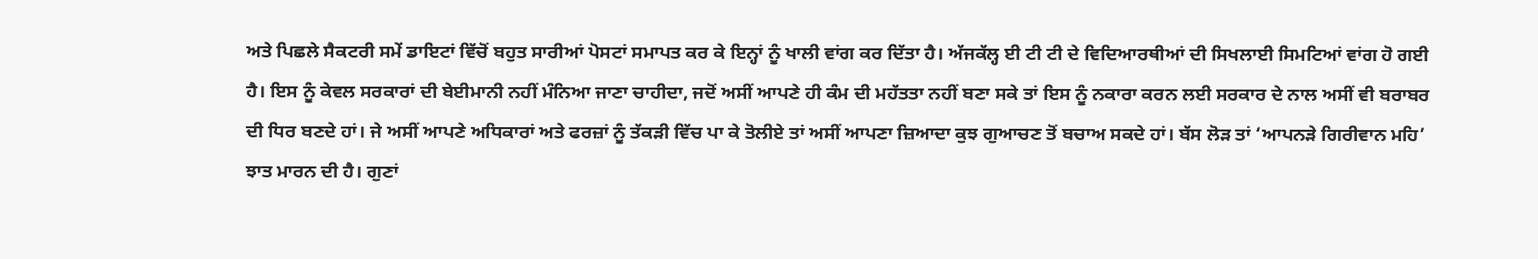ਅਤੇ ਪਿਛਲੇ ਸੈਕਟਰੀ ਸਮੇਂ ਡਾਇਟਾਂ ਵਿੱਚੋਂ ਬਹੁਤ ਸਾਰੀਆਂ ਪੋਸਟਾਂ ਸਮਾਪਤ ਕਰ ਕੇ ਇਨ੍ਹਾਂ ਨੂੰ ਖਾਲੀ ਵਾਂਗ ਕਰ ਦਿੱਤਾ ਹੈ। ਅੱਜਕੱਲ੍ਹ ਈ ਟੀ ਟੀ ਦੇ ਵਿਦਿਆਰਥੀਆਂ ਦੀ ਸਿਖਲਾਈ ਸਿਮਟਿਆਂ ਵਾਂਗ ਹੋ ਗਈ ਹੈ। ਇਸ ਨੂੰ ਕੇਵਲ ਸਰਕਾਰਾਂ ਦੀ ਬੇਈਮਾਨੀ ਨਹੀਂ ਮੰਨਿਆ ਜਾਣਾ ਚਾਹੀਦਾ, ਜਦੋਂ ਅਸੀਂ ਆਪਣੇ ਹੀ ਕੰਮ ਦੀ ਮਹੱਤਤਾ ਨਹੀਂ ਬਣਾ ਸਕੇ ਤਾਂ ਇਸ ਨੂੰ ਨਕਾਰਾ ਕਰਨ ਲਈ ਸਰਕਾਰ ਦੇ ਨਾਲ ਅਸੀਂ ਵੀ ਬਰਾਬਰ ਦੀ ਧਿਰ ਬਣਦੇ ਹਾਂ। ਜੇ ਅਸੀਂ ਆਪਣੇ ਅਧਿਕਾਰਾਂ ਅਤੇ ਫਰਜ਼ਾਂ ਨੂੰ ਤੱਕੜੀ ਵਿੱਚ ਪਾ ਕੇ ਤੋਲੀਏ ਤਾਂ ਅਸੀਂ ਆਪਣਾ ਜ਼ਿਆਦਾ ਕੁਝ ਗੁਆਚਣ ਤੋਂ ਬਚਾਅ ਸਕਦੇ ਹਾਂ। ਬੱਸ ਲੋੜ ਤਾਂ ‘ਆਪਨੜੇ ਗਿਰੀਵਾਨ ਮਹਿ’ ਝਾਤ ਮਾਰਨ ਦੀ ਹੈ। ਗੁਣਾਂ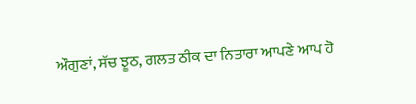ਔਗੁਣਾਂ, ਸੱਚ ਝੂਠ, ਗਲਤ ਠੀਕ ਦਾ ਨਿਤਾਰਾ ਆਪਣੇ ਆਪ ਹੋ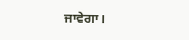ਜਾਵੇਗਾ।